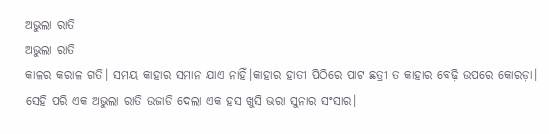ଅଭୁଲା ରାତି
ଅଭୁଲା ରାତି
କାଳର କରାଳ ଗତି। ସମୟ କାହାର ସମାନ ଯାଏ ନାହିଁ।କାହାର ହାତୀ ପିଠିରେ ପାଟ ଛତ୍ରୀ ତ କାହାର ବେଢ଼ି ଉପରେ କୋରଡ଼ା। ସେହି ପରି ଏକ ଅଭୁଲା ରାତି ଉଜାଡି ଦେଲା ଏକ ହସ ଖୁସି ଭରା ସୁନାର ସଂସାର।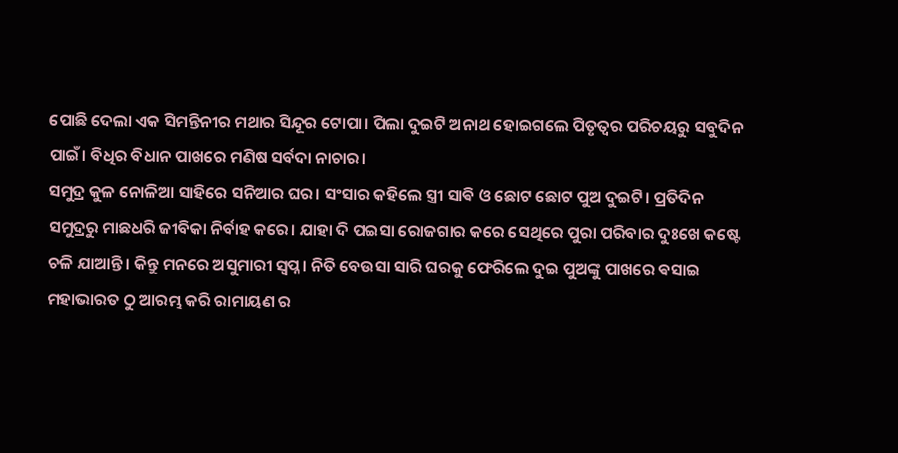ପୋଛି ଦେଲା ଏକ ସିମନ୍ତିନୀର ମଥାର ସିନ୍ଦୂର ଟୋପା। ପିଲା ଦୁଇଟି ଅନାଥ ହୋଇଗଲେ ପିତୃତ୍ଵର ପରିଚୟରୁ ସବୁଦିନ ପାଇଁ। ବିଧିର ବିଧାନ ପାଖରେ ମଣିଷ ସର୍ବଦା ନାଚାର।
ସମୁଦ୍ର କୁଳ ନୋଳିଆ ସାହିରେ ସନିଆର ଘର। ସଂସାର କହିଲେ ସ୍ତ୍ରୀ ସାଵି ଓ ଛୋଟ ଛୋଟ ପୁଅ ଦୁଇଟି। ପ୍ରତିଦିନ ସମୁଦ୍ରରୁ ମାଛଧରି ଜୀବିକା ନିର୍ବାହ କରେ। ଯାହା ଦି ପଇସା ରୋଜଗାର କରେ ସେଥିରେ ପୁରା ପରିବାର ଦୁଃଖେ କଷ୍ଟେ ଚଳି ଯାଆନ୍ତି। କିନ୍ତୁ ମନରେ ଅସୁମାରୀ ସ୍ବପ୍ନ। ନିତି ବେଉସା ସାରି ଘରକୁ ଫେରିଲେ ଦୁଇ ପୁଅଙ୍କୁ ପାଖରେ ଵସାଇ ମହାଭାରତ ଠୁ ଆରମ୍ଭ କରି ରାମାୟଣ ର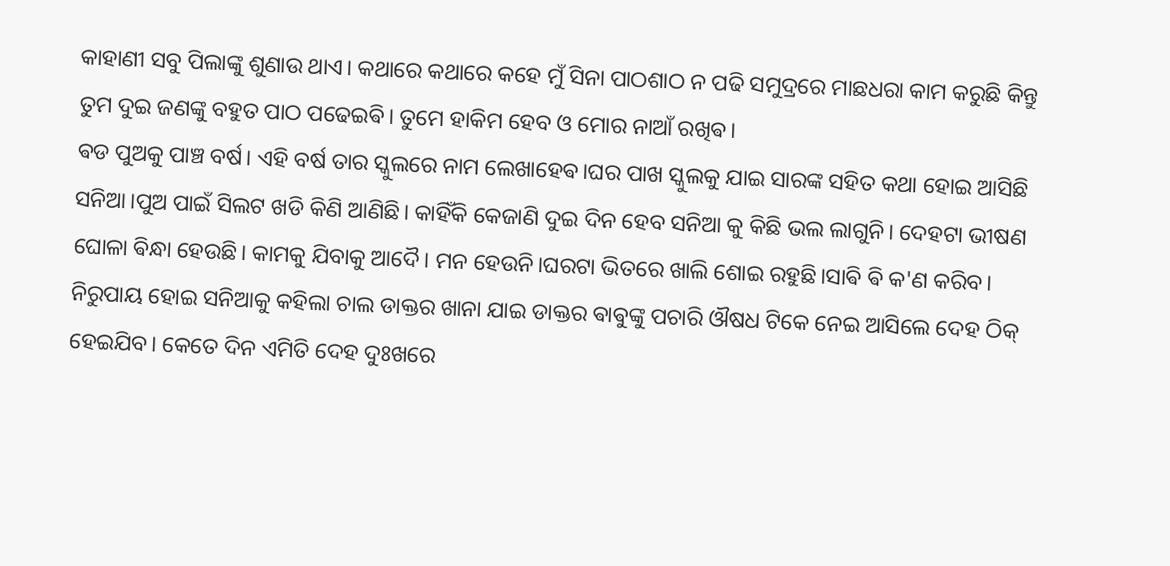କାହାଣୀ ସବୁ ପିଲାଙ୍କୁ ଶୁଣାଉ ଥାଏ। କଥାରେ କଥାରେ କହେ ମୁଁ ସିନା ପାଠଶାଠ ନ ପଢି ସମୁଦ୍ରରେ ମାଛଧରା କାମ କରୁଛି କିନ୍ତୁ ତୁମ ଦୁଇ ଜଣଙ୍କୁ ବହୁତ ପାଠ ପଢେଇଵି। ତୁମେ ହାକିମ ହେବ ଓ ମୋର ନାଆଁ ରଖିଵ।
ଵଡ ପୁଅକୁ ପାଞ୍ଚ ବର୍ଷ। ଏହି ବର୍ଷ ତାର ସ୍କୁଲରେ ନାମ ଲେଖାହେଵ।ଘର ପାଖ ସ୍କୁଲକୁ ଯାଇ ସାରଙ୍କ ସହିତ କଥା ହୋଇ ଆସିଛି ସନିଆ।ପୁଅ ପାଇଁ ସିଲଟ ଖଡି କିଣି ଆଣିଛି। କାହିଁକି କେଜାଣି ଦୁଇ ଦିନ ହେବ ସନିଆ କୁ କିଛି ଭଲ ଲାଗୁନି। ଦେହଟା ଭୀଷଣ ଘୋଳା ଵିନ୍ଧା ହେଉଛି। କାମକୁ ଯିବାକୁ ଆଦୈ। ମନ ହେଉନି।ଘରଟା ଭିତରେ ଖାଲି ଶୋଇ ରହୁଛି।ସାଵି ଵି କ'ଣ କରିବ। ନିରୁପାୟ ହୋଇ ସନିଆକୁ କହିଲା ଚାଲ ଡାକ୍ତର ଖାନା ଯାଇ ଡାକ୍ତର ଵାଵୁଙ୍କୁ ପଚାରି ଔଷଧ ଟିକେ ନେଇ ଆସିଲେ ଦେହ ଠିକ୍ ହେଇଯିବ। କେତେ ଦିନ ଏମିତି ଦେହ ଦୁଃଖରେ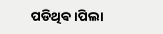ପଡିଥିଵ।ପିଲା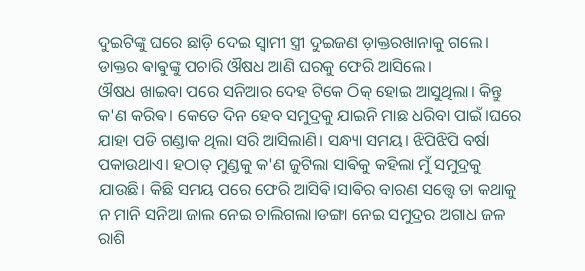ଦୁଇଟିଙ୍କୁ ଘରେ ଛାଡ଼ି ଦେଇ ସ୍ଵାମୀ ସ୍ତ୍ରୀ ଦୁଇଜଣ ଡ଼ାକ୍ତରଖାନାକୁ ଗଲେ। ଡାକ୍ତର ଵାଵୁଙ୍କୁ ପଚାରି ଔଷଧ ଆଣି ଘରକୁ ଫେରି ଆସିଲେ।
ଔଷଧ ଖାଇବା ପରେ ସନିଆର ଦେହ ଟିକେ ଠିକ୍ ହୋଇ ଆସୁଥିଲା। କିନ୍ତୁ କ'ଣ କରିଵ। କେତେ ଦିନ ହେବ ସମୁଦ୍ରକୁ ଯାଇନି ମାଛ ଧରିବା ପାଇଁ।ଘରେ ଯାହା ପଡି ଗଣ୍ଡାକ ଥିଲା ସରି ଆସିଲାଣି। ସନ୍ଧ୍ୟା ସମୟ। ଝିପିଝିପି ବର୍ଷା ପକାଉଥାଏ। ହଠାତ୍ ମୁଣ୍ଡକୁ କ'ଣ ଜୁଟିଲା ସାଵିକୁ କହିଲା ମୁଁ ସମୁଦ୍ରକୁ ଯାଉଛି। କିଛି ସମୟ ପରେ ଫେରି ଆସିଵି।ସାଵିର ବାରଣ ସତ୍ତ୍ୱେ ତା କଥାକୁ ନ ମାନି ସନିଆ ଜାଲ ନେଇ ଚାଲିଗଲା।ଡଙ୍ଗା ନେଇ ସମୁଦ୍ରର ଅଗାଧ ଜଳ ରାଶି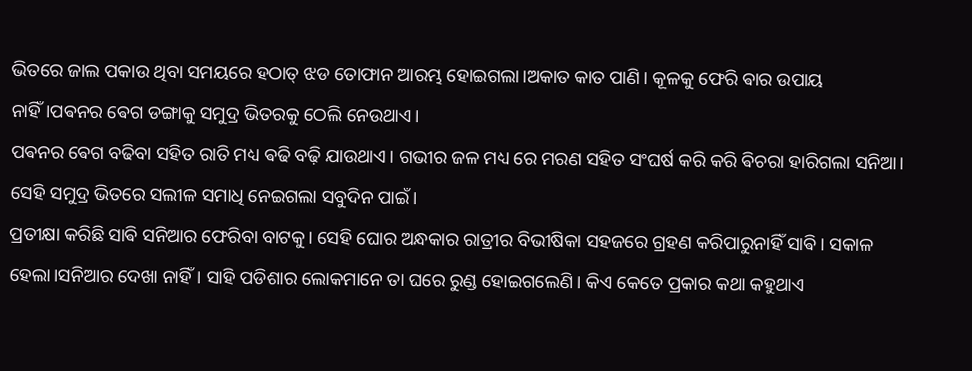ଭିତରେ ଜାଲ ପକାଉ ଥିବା ସମୟରେ ହଠାତ୍ ଝଡ ତୋଫାନ ଆରମ୍ଭ ହୋଇଗଲା।ଅକାତ କାତ ପାଣି। କୂଳକୁ ଫେରି ଵାର ଉପାୟ ନାହିଁ।ପଵନର ଵେଗ ଡଙ୍ଗାକୁ ସମୁଦ୍ର ଭିତରକୁ ଠେଲି ନେଉଥାଏ।
ପଵନର ଵେଗ ବଢିବା ସହିତ ରାତି ମଧ୍ୟ ଵଢି ବଢ଼ି ଯାଉଥାଏ। ଗଭୀର ଜଳ ମଧ୍ୟ ରେ ମରଣ ସହିତ ସଂଘର୍ଷ କରି କରି ଵିଚରା ହାରିଗଲା ସନିଆ। ସେହି ସମୁଦ୍ର ଭିତରେ ସଲୀଳ ସମାଧି ନେଇଗଲା ସବୁଦିନ ପାଇଁ।
ପ୍ରତୀକ୍ଷା କରିଛି ସାଵି ସନିଆର ଫେରିବା ବାଟକୁ। ସେହି ଘୋର ଅନ୍ଧକାର ରାତ୍ରୀର ବିଭୀଷିକା ସହଜରେ ଗ୍ରହଣ କରିପାରୁନାହିଁ ସାଵି। ସକାଳ ହେଲା।ସନିଆର ଦେଖା ନାହିଁ। ସାହି ପଡିଶାର ଲୋକମାନେ ତା ଘରେ ରୁଣ୍ଡ ହୋଇଗଲେଣି। କିଏ କେତେ ପ୍ରକାର କଥା କହୁଥାଏ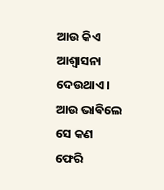ଆଉ କିଏ ଆଶ୍ଵାସନା ଦେଉଥାଏ। ଆଉ ଭାଵିଲେ ସେ କଣ ଫେରି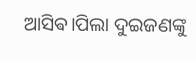ଆସିଵ।ପିଲା ଦୁଇଜଣଙ୍କୁ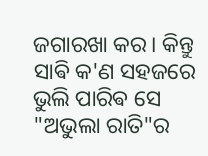ଜଗାରଖା କର। କିନ୍ତୁ ସାଵି କ'ଣ ସହଜରେ ଭୁଲି ପାରିଵ ସେ "ଅଭୁଲା ରାତି"ର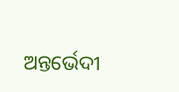ଅନ୍ତର୍ଭେଦୀ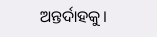ଅନ୍ତର୍ଦାହକୁ।